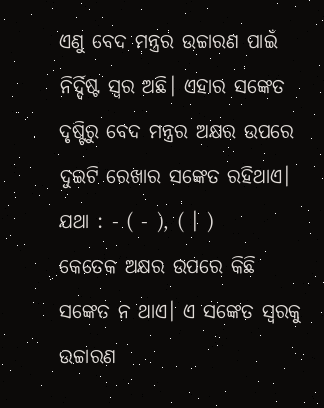ଏଣୁ ବେଦ ମନ୍ତ୍ରର ଉଚ୍ଚାରଣ ପାଇଁ ନିର୍ଦ୍ଦିଷ୍ଟ ସ୍ୱର ଅଛି। ଏହାର ସଙ୍କେତ ଦୃଷ୍ଟିରୁ ବେଦ ମନ୍ତ୍ରର ଅକ୍ଷର ଉପରେ ଦୁଇଟି ରେଖାର ସଙ୍କେତ ରହିଥାଏ। ଯଥା : - ( - ), ( । )
କେତେକ ଅକ୍ଷର ଉପରେ କିଛି ସଙ୍କେତ ନ ଥାଏ। ଏ ସଙ୍କେତ ସ୍ୱରକୁ ଉଚ୍ଚାରଣ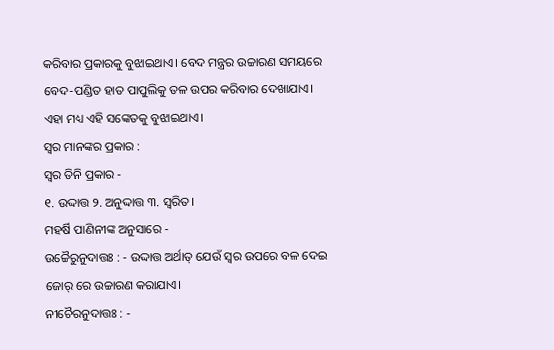କରିବାର ପ୍ରକାରକୁ ବୁଝାଇଥାଏ। ବେଦ ମନ୍ତ୍ରର ଉଚ୍ଚାରଣ ସମୟରେ ବେଦ-ପଣ୍ଡିତ ହାତ ପାପୁଲିକୁ ତଳ ଉପର କରିବାର ଦେଖାଯାଏ। ଏହା ମଧ୍ୟ ଏହି ସଙ୍କେତକୁ ବୁଝାଇଥାଏ।
ସ୍ୱର ମାନଙ୍କର ପ୍ରକାର :
ସ୍ୱର ତିନି ପ୍ରକାର -
୧. ଉଦ୍ଦାତ୍ତ ୨. ଅନୁଦ୍ଦାତ୍ତ ୩. ସ୍ୱରିତ।
ମହର୍ଷି ପାଣିନୀଙ୍କ ଅନୁସାରେ -
ଉଚ୍ଚୈରୁନୁଦାତ୍ତଃ : - ଉଦ୍ଦାତ୍ତ ଅର୍ଥାତ୍ ଯେଉଁ ସ୍ୱର ଉପରେ ବଳ ଦେଇ ଜୋର୍ ରେ ଉଚ୍ଚାରଣ କରାଯାଏ।
ନୀଚୈରନୁଦାତ୍ତଃ : -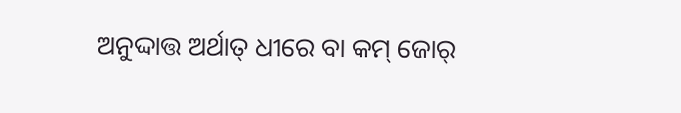ଅନୁଦ୍ଦାତ୍ତ ଅର୍ଥାତ୍ ଧୀରେ ବା କମ୍ ଜୋର୍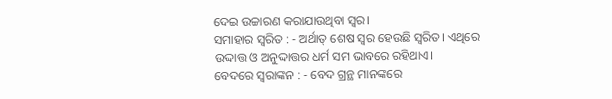ଦେଇ ଉଚ୍ଚାରଣ କରାଯାଉଥିବା ସ୍ୱର।
ସମାହାର ସ୍ୱରିତ : - ଅର୍ଥାତ୍ ଶେଷ ସ୍ୱର ହେଉଛି ସ୍ୱରିତ। ଏଥିରେ ଉଦ୍ଦାତ୍ତ ଓ ଅନୁଦ୍ଦାତ୍ତର ଧର୍ମ ସମ ଭାବରେ ରହିଥାଏ।
ବେଦରେ ସ୍ବରାଙ୍କନ : - ବେଦ ଗ୍ରନ୍ଥ ମାନଙ୍କରେ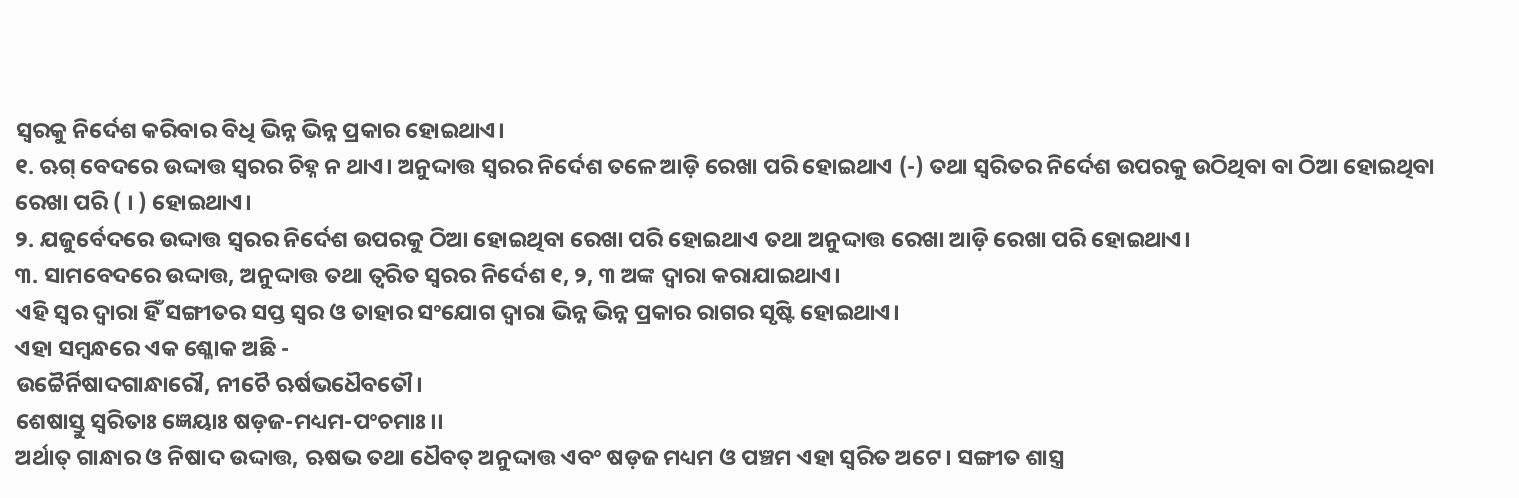ସ୍ୱରକୁ ନିର୍ଦେଶ କରିବାର ବିଧି ଭିନ୍ନ ଭିନ୍ନ ପ୍ରକାର ହୋଇଥାଏ।
୧. ଋଗ୍ ବେଦରେ ଉଦ୍ଦାତ୍ତ ସ୍ୱରର ଚିହ୍ନ ନ ଥାଏ। ଅନୁଦ୍ଦାତ୍ତ ସ୍ୱରର ନିର୍ଦେଶ ତଳେ ଆଡ଼ି ରେଖା ପରି ହୋଇଥାଏ (-) ତଥା ସ୍ୱରିତର ନିର୍ଦେଶ ଉପରକୁ ଉଠିଥିବା ବା ଠିଆ ହୋଇଥିବା ରେଖା ପରି ( । ) ହୋଇଥାଏ।
୨. ଯଜୁର୍ବେଦରେ ଉଦ୍ଦାତ୍ତ ସ୍ୱରର ନିର୍ଦେଶ ଉପରକୁ ଠିଆ ହୋଇଥିବା ରେଖା ପରି ହୋଇଥାଏ ତଥା ଅନୁଦ୍ଦାତ୍ତ ରେଖା ଆଡ଼ି ରେଖା ପରି ହୋଇଥାଏ।
୩. ସାମବେଦରେ ଉଦ୍ଦାତ୍ତ, ଅନୁଦ୍ଦାତ୍ତ ତଥା ତ୍ୱରିତ ସ୍ୱରର ନିର୍ଦେଶ ୧, ୨, ୩ ଅଙ୍କ ଦ୍ୱାରା କରାଯାଇଥାଏ।
ଏହି ସ୍ୱର ଦ୍ୱାରା ହିଁ ସଙ୍ଗୀତର ସପ୍ତ ସ୍ୱର ଓ ତାହାର ସଂଯୋଗ ଦ୍ୱାରା ଭିନ୍ନ ଭିନ୍ନ ପ୍ରକାର ରାଗର ସୃଷ୍ଟି ହୋଇଥାଏ।
ଏହା ସମ୍ବନ୍ଧରେ ଏକ ଶ୍ଳୋକ ଅଛି -
ଉଚ୍ଚୈର୍ନିଷାଦଗାନ୍ଧାରୌ, ନୀଚୈ ଋର୍ଷଭଧୈବତୌ।
ଶେଷାସ୍ତୁ ସ୍ବରିତାଃ ଜ୍ଞେୟାଃ ଷଡ଼ଜ-ମଧ୍ୟମ-ପଂଚମାଃ।।
ଅର୍ଥାତ୍ ଗାନ୍ଧାର ଓ ନିଷାଦ ଉଦ୍ଦାତ୍ତ, ଋଷଭ ତଥା ଧୈବତ୍ ଅନୁଦ୍ଦାତ୍ତ ଏବଂ ଷଡ଼ଜ ମଧ୍ୟମ ଓ ପଞ୍ଚମ ଏହା ସ୍ୱରିତ ଅଟେ। ସଙ୍ଗୀତ ଶାସ୍ତ୍ର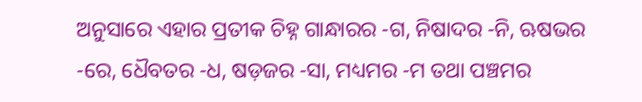ଅନୁସାରେ ଏହାର ପ୍ରତୀକ ଚିହ୍ନ ଗାନ୍ଧାରର -ଗ, ନିଷାଦର -ନି, ଋଷଭର -ରେ, ଧୈବତର -ଧ, ଷଡ଼ଜର -ସା, ମଧ୍ୟମର -ମ ତଥା ପଞ୍ଚମର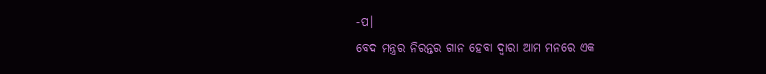-ପ।
ବେଦ ମନ୍ତ୍ରର ନିରନ୍ତର ଗାନ ହେବା ଦ୍ୱାରା ଆମ ମନରେ ଏକ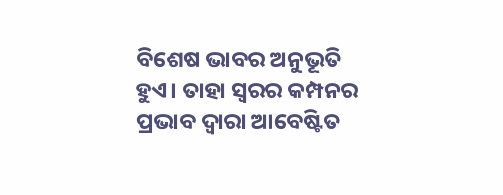ବିଶେଷ ଭାବର ଅନୁଭୂତି ହୁଏ। ତାହା ସ୍ୱରର କମ୍ପନର ପ୍ରଭାବ ଦ୍ୱାରା ଆବେଷ୍ଟିତ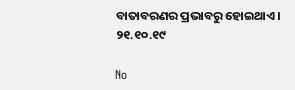ବାତାବରଣର ପ୍ରଭାବରୁ ହୋଇଥାଏ।
୨୧.୧୦.୧୯

No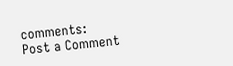comments:
Post a Comment